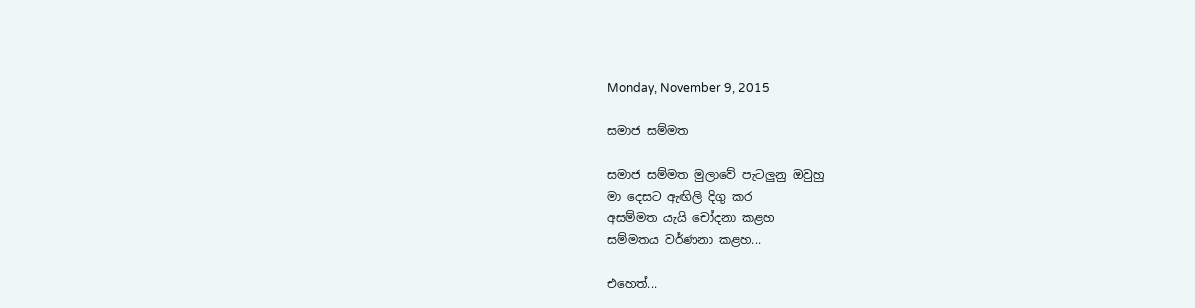Monday, November 9, 2015

සමාජ සම්මත

සමාජ සම්මත මුලාවේ පැටලුනු ඔවුහු
මා දෙසට ඇඟිලි දිගු කර
අසම්මත යැයි චෝදනා කළහ
සම්මතය වර්ණනා කළහ...

එහෙත්...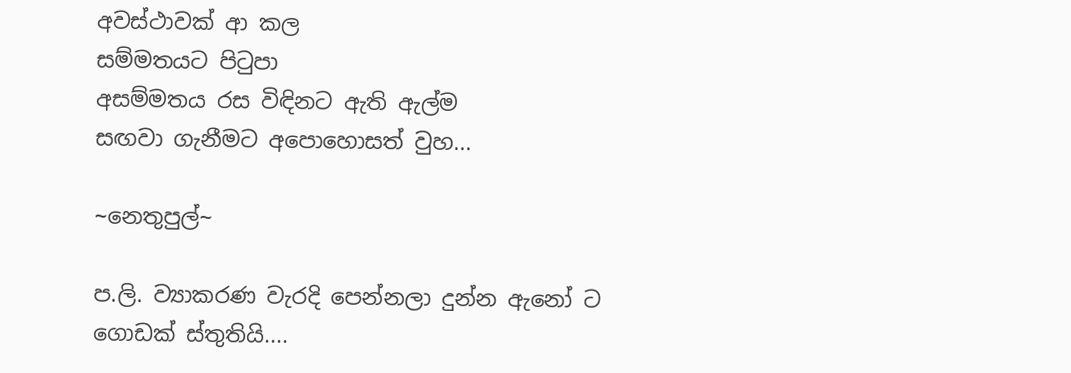අවස්ථාවක් ආ කල
සම්මතයට පිටුපා
අසම්මතය රස විඳිනට ඇති ඇල්ම
සඟවා ගැනීමට අපොහොසත් වුහ...

~නෙතුපුල්~

ප.ලි. ව්‍යාකරණ වැරදි පෙන්නලා දුන්න ඇනෝ ට ගොඩක් ස්තුතියි....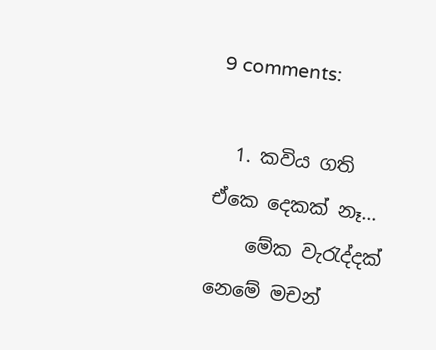9 comments:

  1. කවිය ගති ඒකෙ දෙකක් නෑ...
    මේක වැරැද්දක් නෙමේ මචන්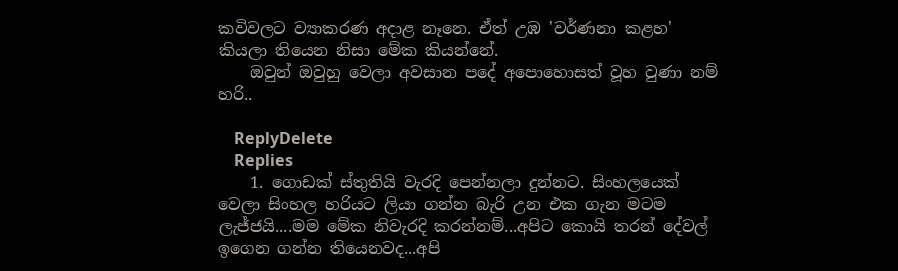කවිවලට ව්‍යාකරණ අදාළ නෑනෙ. ඒත් උඹ 'වර්ණනා කළහ' කියලා තියෙන නිසා මේක කියන්නේ.
    ඔවුන් ඔවුහු වෙලා අවසාන පදේ අපොහොසත් වූහ වුණා නම් හරි..

    ReplyDelete
    Replies
    1. ගොඩක් ස්තුතියි වැරදි පෙන්නලා දුන්නට. සිංහලයෙක් වෙලා සිංහල හරියට ලියා ගන්න බැරි උන එක ගැන මටම ලැජ්ජයි....මම මේක නිවැරදි කරන්නම්...අපිට කොයි තරන් දේවල් ඉගෙන ගන්න තියෙනවද...අපි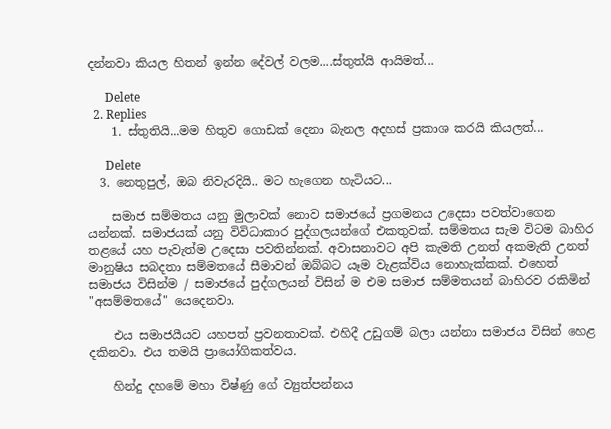දන්නවා කියල හිතන් ඉන්න දේවල් වලම....ස්තුත්යි ආයිමත්...

      Delete
  2. Replies
    1. ස්තුතියි...මම හිතුව ගොඩක් දෙනා බැනල අදහස් ප්‍රකාශ කරයි කියලත්...

      Delete
  3. නෙතුපුල්, ඔබ නිවැරදියි.. මට හැගෙන හැටියට...

    සමාජ සම්මතය යනු මුලාවක් නොව සමාජයේ ප්‍රගමනය උදෙසා පවත්වාගෙන යන්නක්. සමාජයක් යනු විවිධාකාර පුද්ගලයන්ගේ එකතුවක්. සම්මතය සැම විටම බාහිර තළයේ යහ පැවැත්ම උදෙසා පවතින්නක්. අවාසනාවට අපි කැමති උනත් අකමැති උනත් මානුෂිය සබදතා සම්මතයේ සීමාවන් ඔබ්බට යෑම වැළක්විය නොහැක්කක්. එහෙත් සමාජය විසින්ම / සමාජයේ පුද්ගලයන් විසින් ම එම සමාජ සම්මතයන් බාහිරව රකිමින් "අසම්මතයේ" යෙදෙනවා.

    එය සමාජයීයව යහපත් ප්‍රවනතාවක්. එහිදී උඩුගම් බලා යන්නා සමාජය විසින් හෙළ දකිනවා. එය තමයි ප්‍රායෝගිකත්වය.

    හින්දු දහමේ මහා විෂ්ණු ගේ ව්‍යුත්පන්නය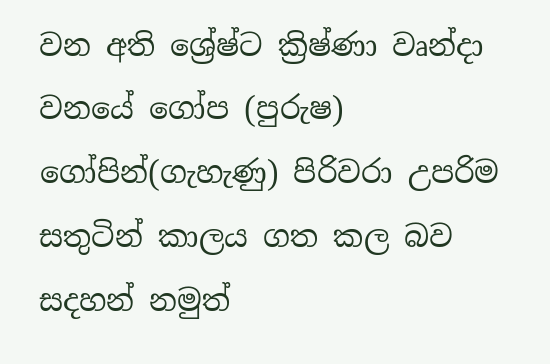වන අති ශ්‍රේෂ්ට ක්‍රිෂ්ණා වෘන්දා වනයේ ගෝප (පුරුෂ) ගෝපින්(ගැහැණු) පිරිවරා උපරිම සතුටින් කාලය ගත කල බව සදහන් නමුත්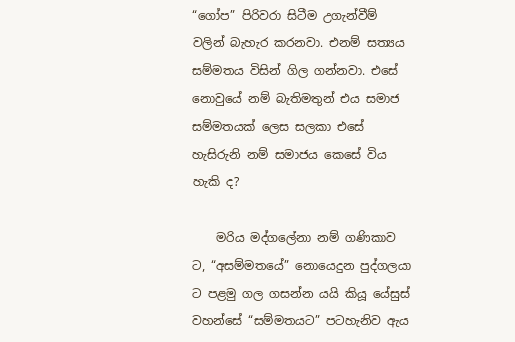“ගෝප” පිරිවරා සිටීම උගැන්වීම් වලින් බැහැර කරනවා. එනම් සත්‍යය සම්මතය විසින් ගිල ගන්නවා. එසේ නොවුයේ නම් බැතිමතුන් එය සමාජ සම්මතයක් ලෙස සලකා එසේ හැසිරුනි නම් සමාජය කෙසේ විය හැකි ද?

    මරිය මද්ගලේනා නම් ගණිකාව ට, “අසම්මතයේ” නොයෙදුන පුද්ගලයා ට පළමු ගල ගසන්න යයි කියූ යේසුස් වහන්සේ “සම්මතයට” පටහැනිව ඇය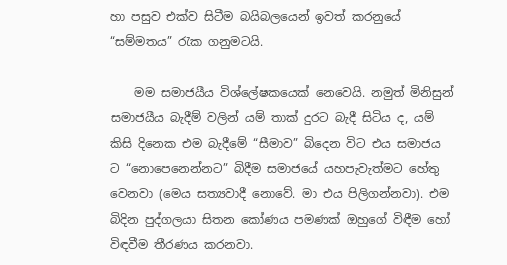හා පසුව එක්ව සිටීම බයිබලයෙන් ඉවත් කරනුයේ “සම්මතය” රැක ගනුමටයි.

    මම සමාජයීය විශ්ලේෂකයෙක් නෙවෙයි. නමුත් මිනිසුන් සමාජයීය බැදීම් වලින් යම් තාක් දුරට බැදී සිටිය ද, යම් කිසි දිනෙක එම බැදීමේ “සීමාව” බිදෙන විට එය සමාජය ට “නොපෙනෙන්නට” බිදීම සමාජයේ යහපැවැත්මට හේතු වෙනවා (මෙය සත්‍යවාදී නොවේ. මා එය පිලිගන්නවා). එම බිදින පුද්ගලයා සිතන කෝණය පමණක් ඔහුගේ විඳීම හෝ විඳවීම තීරණය කරනවා.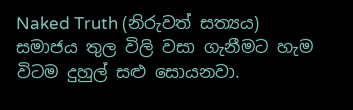Naked Truth (නිරුවත් සත්‍යය) සමාජය තුල විලි වසා ගැනීමට හැම විටම දුහුල් සළු සොයනවා.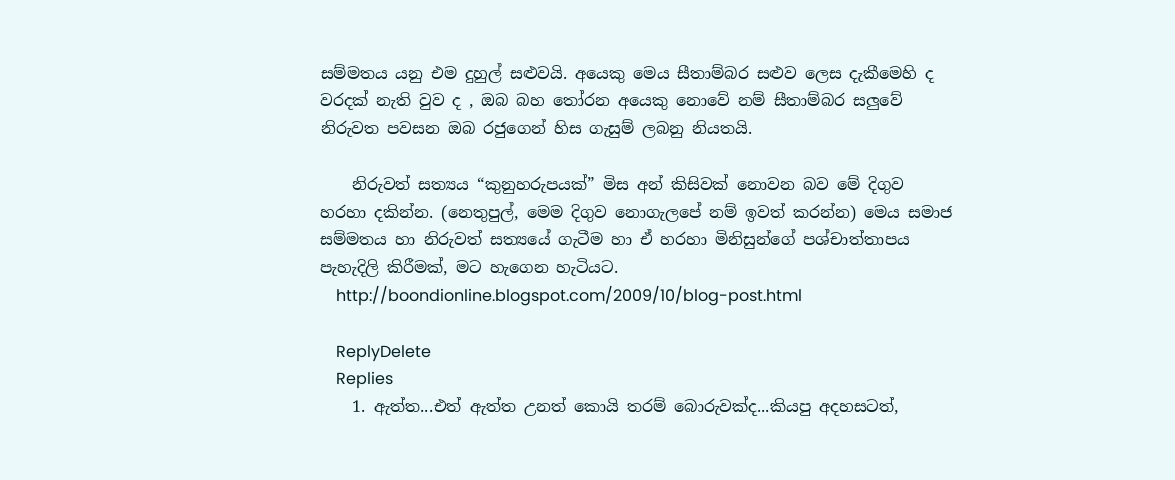සම්මතය යනු එම දුහුල් සළුවයි. අයෙකු මෙය සීතාම්බර සළුව ලෙස දැකීමෙහි ද වරදක් නැති වුව ද , ඔබ බහ තෝරන අයෙකු නොවේ නම් සීතාම්බර සලුවේ නිරුවත පවසන ඔබ රජුගෙන් හිස ගැසුම් ලබනු නියතයි.

    නිරුවත් සත්‍යය “කුනුහරුපයක්” මිස අන් කිසිවක් නොවන බව මේ දිගුව හරහා දකින්න. (නෙතුපුල්, මෙම දිගුව නොගැලපේ නම් ඉවත් කරන්න) මෙය සමාජ සම්මතය හා නිරුවත් සත්‍යයේ ගැටීම හා ඒ හරහා මිනිසුන්ගේ පශ්චාත්තාපය පැහැදිලි කිරීමක්, මට හැගෙන හැටියට.
    http://boondionline.blogspot.com/2009/10/blog-post.html

    ReplyDelete
    Replies
    1. ඇත්ත...එත් ඇත්ත උනත් කොයි තරම් බොරුවක්ද...කියපු අදහසටත්,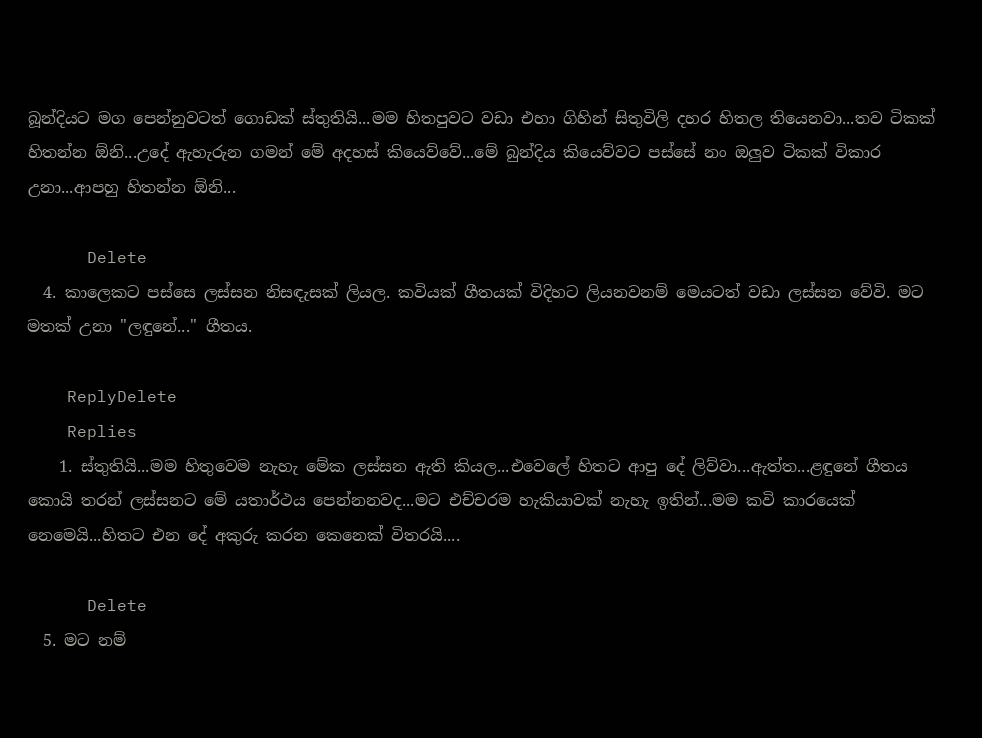බූන්දියට මග පෙන්නුවටත් ගොඩක් ස්තුතියි...මම හිතපුවට වඩා එහා ගිහින් සිතුවිලි දහර හිතල තියෙනවා...තව ටිකක් හිතන්න ඕනි...උදේ ඇහැරුන ගමන් මේ අදහස් කියෙව්වේ...මේ බුන්දිය කියෙව්වට පස්සේ නං ඔලුව ටිකක් විකාර උනා...ආපහු හිතන්න ඕනි...

      Delete
  4. කාලෙකට පස්සෙ ලස්සන නිසඳැසක් ලියල. කවියක් ගීතයක් විදිහට ලියනවනම් මෙයටත් වඩා ලස්සන වේවි. මට මතක් උනා "ලඳුනේ..." ගීතය.

    ReplyDelete
    Replies
    1. ස්තුතියි...මම හිතුවෙම නැහැ මේක ලස්සන ඇති කියල...එවෙලේ හිතට ආපු දේ ලිව්වා...ඇත්ත...ළඳුනේ ගීතය කොයි තරන් ලස්සනට මේ යතාර්ථය පෙන්නනවද...මට එච්චරම හැකියාවක් නැහැ ඉතින්...මම කවි කාරයෙක් නෙමෙයි...හිතට එන දේ අකුරු කරන කෙනෙක් විතරයි....

      Delete
  5. මට නම්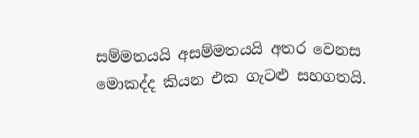සම්මතයයි අසම්මතයයි අතර වෙනස මොකද්ද කියන එක ගැටළු සහගතයි.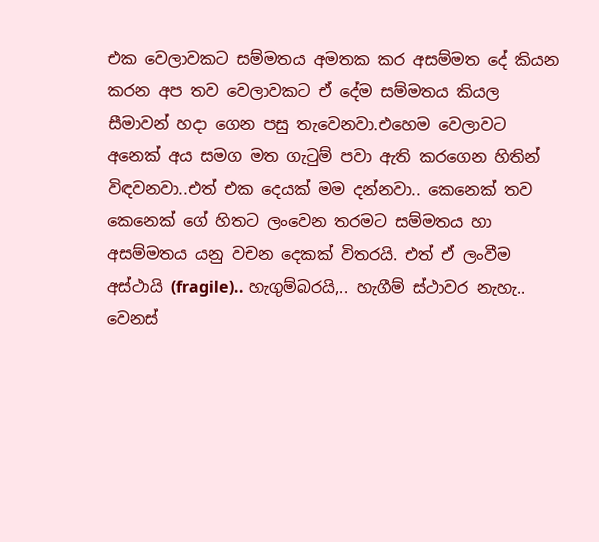එක වෙලාවකට සම්මතය අමතක කර අසම්මත දේ කියන කරන අප තව වෙලාවකට ඒ දේම සම්මතය කියල සීමාවන් හදා ගෙන පසු තැවෙනවා.එහෙම වෙලාවට අනෙක් අය සමග මත ගැටුම් පවා ඇති කරගෙන හිතින් විඳවනවා..එත් එක දෙයක් මම දන්නවා.. කෙනෙක් තව කෙනෙක් ගේ හිතට ලංවෙන තරමට සම්මතය හා අසම්මතය යනු වචන දෙකක් විතරයි. එත් ඒ ලංවීම අස්ථායි (fragile).. හැගුම්බරයි,.. හැගීම් ස්ථාවර නැහැ.. වෙනස්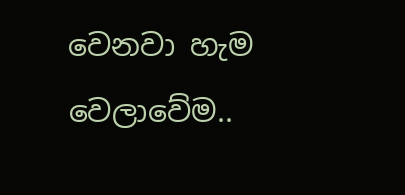වෙනවා හැම වෙලාවේම..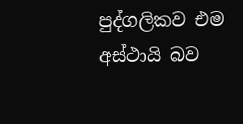පුද්ගලිකව එම අස්ථායි බව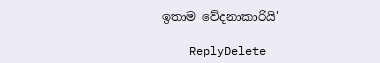ඉතාම වේදනාකාරියි'

    ReplyDelete